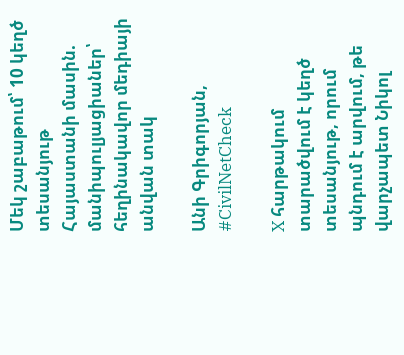Մեկ շաբաթում՝ 10 կեղծ տեսանյութ Հայաստանի մասին. մանիպուլյացիաներ՝ հեղինակավոր մեդիայի անվան տակ

Անի Գրիգորյան, #CivilNetCheck

X հարթակում տարածվում է կեղծ տեսանյութ, որում պնդում է արվում, թե վարչապետ Նիկոլ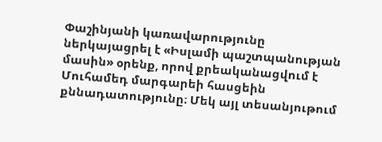Փաշինյանի կառավարությունը ներկայացրել է «Իսլամի պաշտպանության մասին» օրենք, որով քրեականացվում է Մուհամեդ մարգարեի հասցեին քննադատությունը։ Մեկ այլ տեսանյութում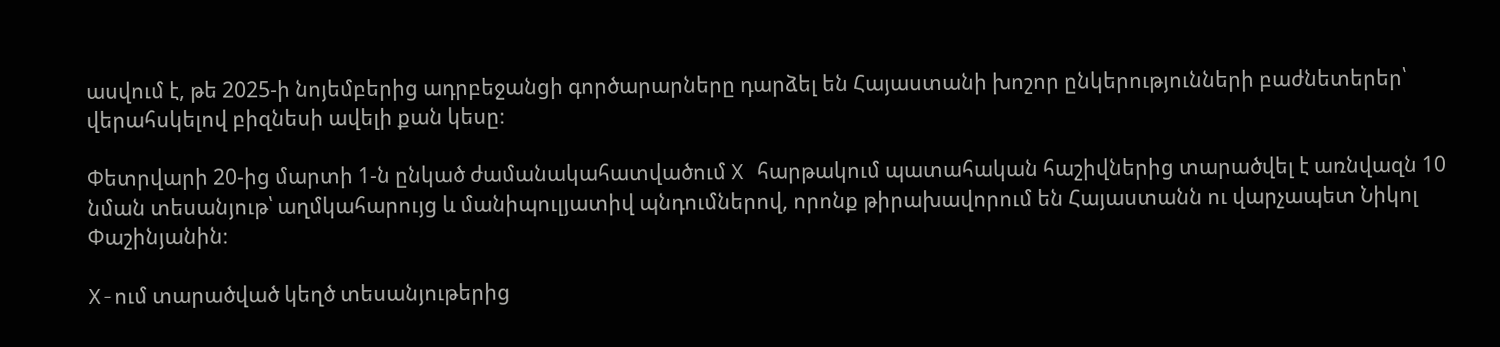ասվում է, թե 2025-ի նոյեմբերից ադրբեջանցի գործարարները դարձել են Հայաստանի խոշոր ընկերությունների բաժնետերեր՝ վերահսկելով բիզնեսի ավելի քան կեսը։

Փետրվարի 20-ից մարտի 1-ն ընկած ժամանակահատվածում X հարթակում պատահական հաշիվներից տարածվել է առնվազն 10 նման տեսանյութ՝ աղմկահարույց և մանիպուլյատիվ պնդումներով, որոնք թիրախավորում են Հայաստանն ու վարչապետ Նիկոլ Փաշինյանին։

X-ում տարածված կեղծ տեսանյութերից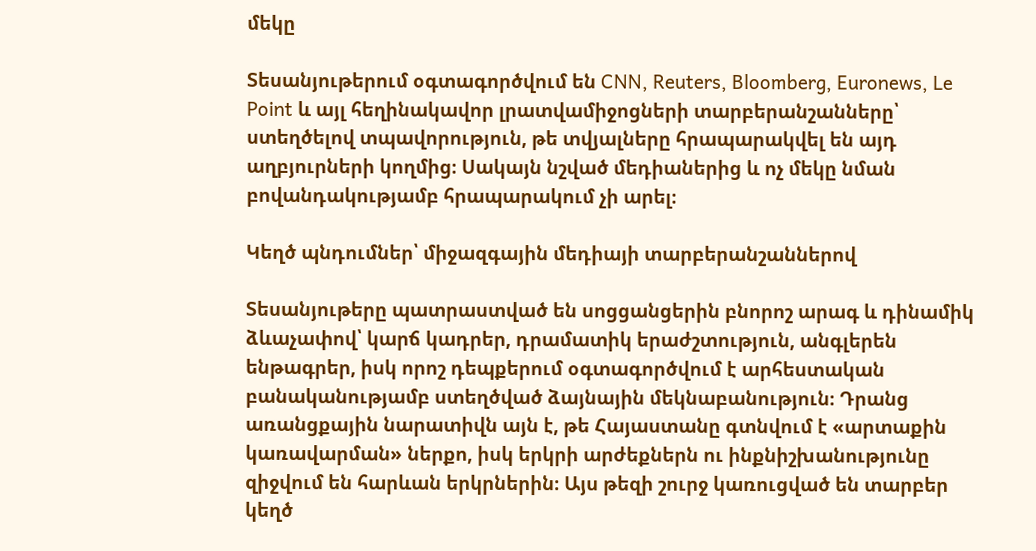մեկը

Տեսանյութերում օգտագործվում են CNN, Reuters, Bloomberg, Euronews, Le Point և այլ հեղինակավոր լրատվամիջոցների տարբերանշանները՝ ստեղծելով տպավորություն, թե տվյալները հրապարակվել են այդ աղբյուրների կողմից։ Սակայն նշված մեդիաներից և ոչ մեկը նման բովանդակությամբ հրապարակում չի արել։

Կեղծ պնդումներ՝ միջազգային մեդիայի տարբերանշաններով

Տեսանյութերը պատրաստված են սոցցանցերին բնորոշ արագ և դինամիկ ձևաչափով՝ կարճ կադրեր, դրամատիկ երաժշտություն, անգլերեն ենթագրեր, իսկ որոշ դեպքերում օգտագործվում է արհեստական բանականությամբ ստեղծված ձայնային մեկնաբանություն։ Դրանց առանցքային նարատիվն այն է, թե Հայաստանը գտնվում է «արտաքին կառավարման» ներքո, իսկ երկրի արժեքներն ու ինքնիշխանությունը զիջվում են հարևան երկրներին։ Այս թեզի շուրջ կառուցված են տարբեր կեղծ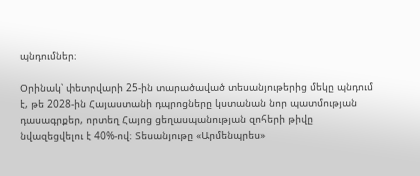պնդումներ։

Օրինակ՝ փետրվարի 25-ին տարածաված տեսանյութերից մեկը պնդում է, թե 2028-ին Հայաստանի դպրոցները կստանան նոր պատմության դասագրքեր, որտեղ Հայոց ցեղասպանության զոհերի թիվը նվազեցվելու է 40%-ով։ Տեսանյութը «Արմենպրես»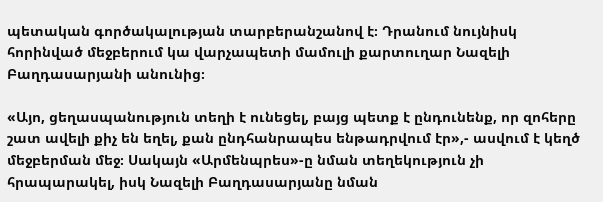պետական գործակալության տարբերանշանով է։ Դրանում նույնիսկ հորինված մեջբերում կա վարչապետի մամուլի քարտուղար Նազելի Բաղդասարյանի անունից։

«Այո, ցեղասպանություն տեղի է ունեցել, բայց պետք է ընդունենք, որ զոհերը շատ ավելի քիչ են եղել, քան ընդհանրապես ենթադրվում էր»,- ասվում է կեղծ մեջբերման մեջ։ Սակայն «Արմենպրես»-ը նման տեղեկություն չի հրապարակել, իսկ Նազելի Բաղդասարյանը նման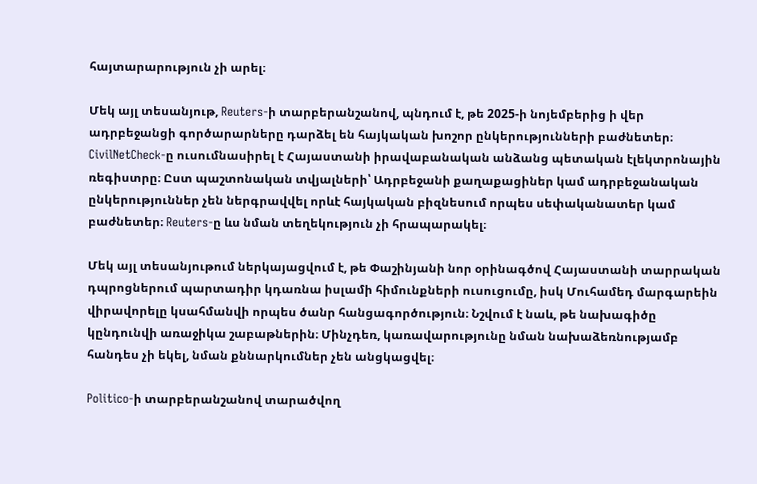հայտարարություն չի արել։

Մեկ այլ տեսանյութ, Reuters-ի տարբերանշանով, պնդում է, թե 2025-ի նոյեմբերից ի վեր ադրբեջանցի գործարարները դարձել են հայկական խոշոր ընկերությունների բաժնետեր։ CivilNetCheck-ը ուսումնասիրել է Հայաստանի իրավաբանական անձանց պետական էլեկտրոնային ռեգիստրը։ Ըստ պաշտոնական տվյալների՝ Ադրբեջանի քաղաքացիներ կամ ադրբեջանական ընկերություններ չեն ներգրավվել որևէ հայկական բիզնեսում որպես սեփականատեր կամ բաժնետեր։ Reuters-ը ևս նման տեղեկություն չի հրապարակել։

Մեկ այլ տեսանյութում ներկայացվում է, թե Փաշինյանի նոր օրինագծով Հայաստանի տարրական դպրոցներում պարտադիր կդառնա իսլամի հիմունքների ուսուցումը, իսկ Մուհամեդ մարգարեին վիրավորելը կսահմանվի որպես ծանր հանցագործություն։ Նշվում է նաև, թե նախագիծը կընդունվի առաջիկա շաբաթներին։ Մինչդեռ, կառավարությունը նման նախաձեռնությամբ հանդես չի եկել, նման քննարկումներ չեն անցկացվել։

Politico-ի տարբերանշանով տարածվող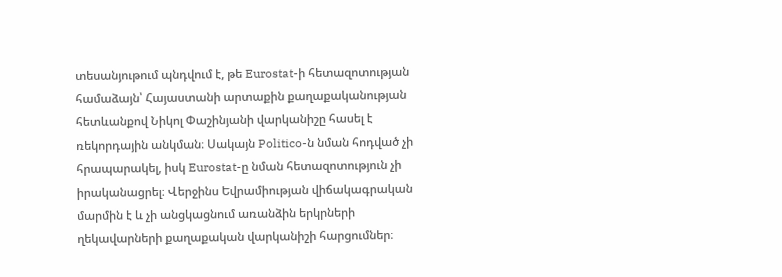տեսանյութում պնդվում է, թե Eurostat-ի հետազոտության համաձայն՝ Հայաստանի արտաքին քաղաքականության հետևանքով Նիկոլ Փաշինյանի վարկանիշը հասել է ռեկորդային անկման։ Սակայն Politico-ն նման հոդված չի հրապարակել, իսկ Eurostat-ը նման հետազոտություն չի իրականացրել։ Վերջինս Եվրամիության վիճակագրական մարմին է և չի անցկացնում առանձին երկրների ղեկավարների քաղաքական վարկանիշի հարցումներ։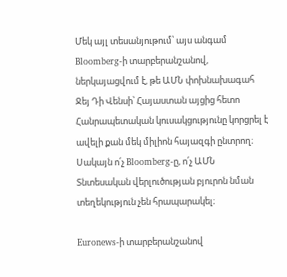Մեկ այլ տեսանյութում՝ այս անգամ Bloomberg-ի տարբերանշանով, ներկայացվում է, թե ԱՄՆ փոխնախագահ Ջեյ Դի Վենսի՝ Հայաստան այցից հետո Հանրապետական կուսակցությունը կորցրել է ավելի քան մեկ միլիոն հայազգի ընտրող։ Սակայն ո՛չ Bloomberg-ը, ո՛չ ԱՄՆ Տնտեսական վերլուծության բյուրոն նման տեղեկություն չեն հրապարակել։

Euronews-ի տարբերանշանով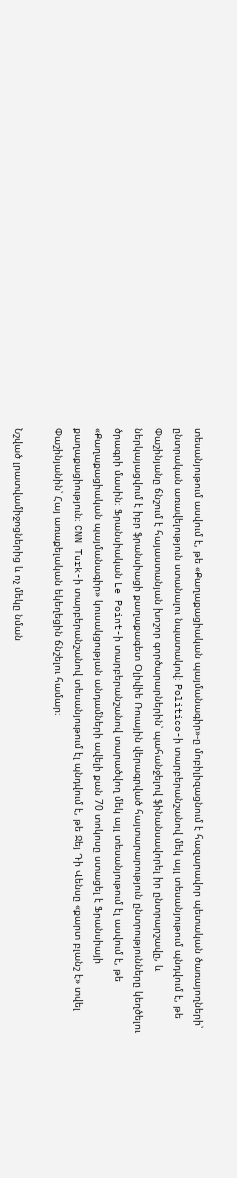տեսանյութում ասվում է, թե «Քաղաքացիական պայմանագիր»-ը մոբիլիզացնում է հազարավոր պետական ծառայողների՝ ընտրական առավելություն ստանալու նպատակով։ Politico-ի տարբերանշանով մեկ այլ տեսանյութում պնդվում է, թե Փաշինյանը ճնշում է հայաստանյան խոշոր գործարարներին՝ պահանջելով ֆինանսավորել իր ընտրարշավը, և ներկայացվում է իբր ֆրանսիացի քաղաքագետ Օլիվիե Ռուային վերագրված հայտարարություն ընտրությունները կեղծելու ծրագրի մասին։ Ֆրանսիական Le Point-ի տարբերանշանով տարածվող մեկ այլ տեսանյութում էլ ասվում է, թե «Քաղաքացիական պայմանագիր» կուսակցության անդամների ավելի քան 70 տոկոսը ստացել է Ֆրանսիայի քաղաքացիություն։ CNN Turk-ի տարբերանշանով տեսանյութում էլ պնդվում է, թե Ջեյ Դի Վենսը «քարտ բլանշ է» տվել Փաշինյանին՝ Հայ առաքելական եկեղեցին ճնշելու համար։

Նշված լրատվամիջոցներից և ոչ մեկը նման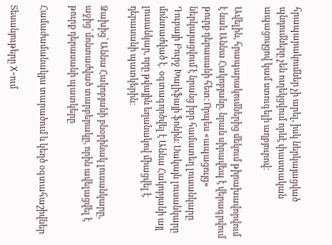հրապարակումներ չի արել, իսկ ներկայացված պնդումները չեն ուղեկցվում որևէ փաստական ապացույցով կամ ստուգելի աղբյուրով։

Ավելին, հրապարակումներից մեկում թիրախավորվում է նաև Աննա Հակոբյանը. նրան սիրավեպ է վերագրվում թուրք դերասանի հետ։ Որպես «ապացույց» ներկայացվում է նրանց իբր համատեղ լուսանկարը Դուբայի Բուրջ Խալիֆայի ֆոնին։ Սակայն լուսանկարը մոնտաժված է․ օգտագործվել է Աննա Հակոբյանի այլ լուսանկար, որը թվային եղանակով միացվել է դերասանի պատկերին։

Ձախից՝ Աննա Հակոբյանի բնօրինակ լուսանկարը, աջից՝ մոնտաժված տարբերակը, որին ավելացվել է թուրք դերասանի պատկերը

Համաժամանակյա տարածում և կեղծ օգտահաշիվներ

Տեսանյութերը X-ում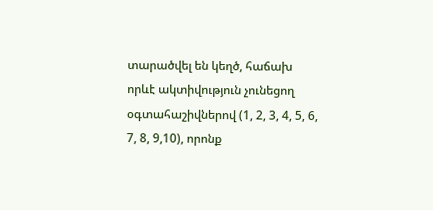տարածվել են կեղծ, հաճախ որևէ ակտիվություն չունեցող օգտահաշիվներով (1, 2, 3, 4, 5, 6, 7, 8, 9,10), որոնք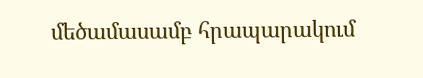մեծամասամբ հրապարակում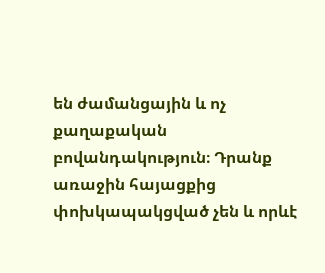են ժամանցային և ոչ քաղաքական բովանդակություն։ Դրանք առաջին հայացքից փոխկապակցված չեն և որևէ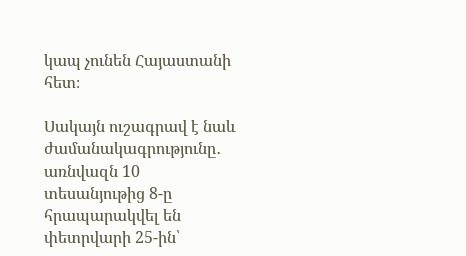կապ չունեն Հայաստանի հետ։

Սակայն ուշագրավ է նաև ժամանակագրությունը․ առնվազն 10 տեսանյութից 8-ը հրապարակվել են փետրվարի 25-ին՝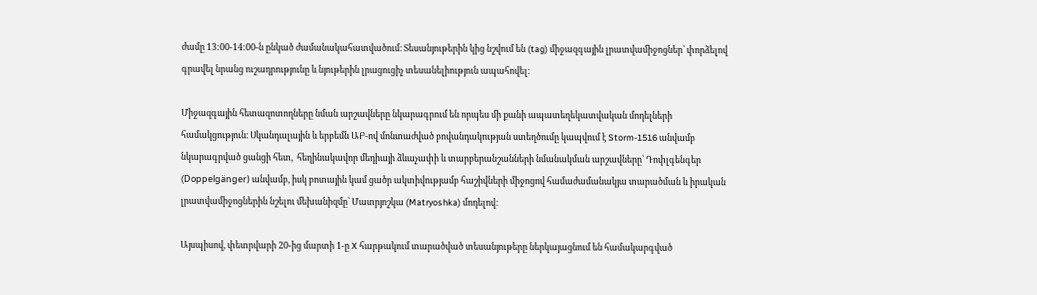ժամը 13:00-14:00-ն ընկած ժամանակահատվածում։ Տեսանյութերին կից նշվում են (tag) միջազգային լրատվամիջոցներ՝ փորձելով գրավել նրանց ուշադրությունը և նյութերին լրացուցիչ տեսանելիություն ապահովել։

Միջազգային հետազոտողները նման արշավները նկարագրում են որպես մի քանի ապատեղեկատվական մոդելների համակցություն։ Սկանդալային և երբեմն ԱԲ-ով մոնտաժված բովանդակության ստեղծումը կապվում է Storm-1516 անվամբ նկարագրված ցանցի հետ,  հեղինակավոր մեդիայի ձևաչափի և տարբերանշանների նմանակման արշավները՝ Դոփլգենգեր (Doppelgänger) անվամբ, իսկ բոտային կամ ցածր ակտիվությամբ հաշիվների միջոցով համաժամանակյա տարածման և իրական լրատվամիջոցներին նշելու մեխանիզմը՝ Մատրյոշկա (Matryoshka) մոդելով։

Այսպիսով, փետրվարի 20-ից մարտի 1-ը X հարթակում տարածված տեսանյութերը ներկայացնում են համակարգված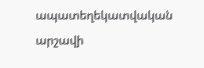ապատեղեկատվական արշավի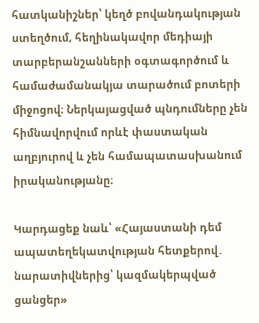հատկանիշներ՝ կեղծ բովանդակության ստեղծում, հեղինակավոր մեդիայի տարբերանշանների օգտագործում և համաժամանակյա տարածում բոտերի միջոցով։ Ներկայացված պնդումները չեն հիմնավորվում որևէ փաստական աղբյուրով և չեն համապատասխանում իրականությանը։

Կարդացեք նաև՝ «Հայաստանի դեմ ապատեղեկատվության հետքերով․ նարատիվներից՝ կազմակերպված ցանցեր»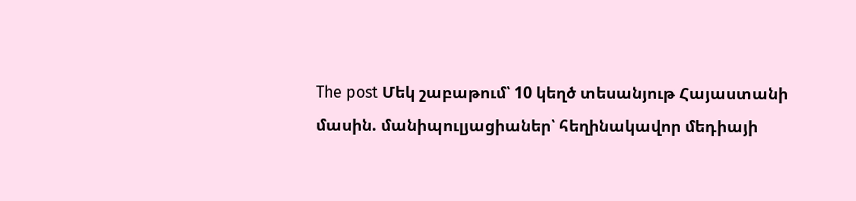The post Մեկ շաբաթում՝ 10 կեղծ տեսանյութ Հայաստանի մասին. մանիպուլյացիաներ՝ հեղինակավոր մեդիայի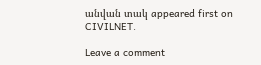անվան տակ appeared first on CIVILNET.

Leave a comment